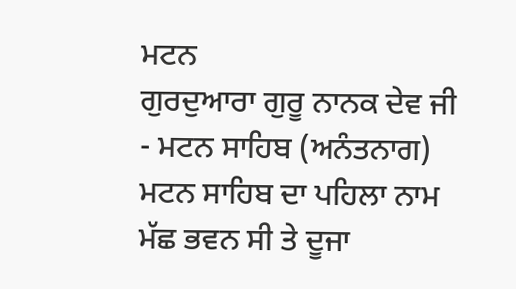ਮਟਨ
ਗੁਰਦੁਆਰਾ ਗੁਰੂ ਨਾਨਕ ਦੇਵ ਜੀ - ਮਟਨ ਸਾਹਿਬ (ਅਨੰਤਨਾਗ)
ਮਟਨ ਸਾਹਿਬ ਦਾ ਪਹਿਲਾ ਨਾਮ ਮੱਛ ਭਵਨ ਸੀ ਤੇ ਦੂਜਾ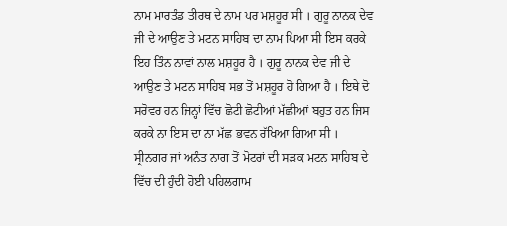ਨਾਮ ਮਾਰਤੰਡ ਤੀਰਥ ਦੇ ਨਾਮ ਪਰ ਮਸ਼ਹੂਰ ਸੀ । ਗੁਰੂ ਨਾਨਕ ਦੇਵ ਜੀ ਦੇ ਆਉਣ ਤੇ ਮਟਨ ਸਾਹਿਬ ਦਾ ਨਾਮ ਪਿਆ ਸੀ ਇਸ ਕਰਕੇ ਇਹ ਤਿੰਨ ਨਾਵਾਂ ਨਾਲ ਮਸ਼ਹੂਰ ਹੈ । ਗੁਰੂ ਨਾਨਕ ਦੇਵ ਜੀ ਦੇ ਆਉਣ ਤੇ ਮਟਨ ਸਾਹਿਬ ਸਭ ਤੋਂ ਮਸ਼ਹੂਰ ਹੋ ਗਿਆ ਹੈ । ਇਥੇ ਦੋ ਸਰੋਵਰ ਹਨ ਜਿਨ੍ਹਾਂ ਵਿੱਚ ਛੋਟੀ ਛੋਟੀਆਂ ਮੱਛੀਆਂ ਬਹੁਤ ਹਨ ਜਿਸ ਕਰਕੇ ਨਾ ਇਸ ਦਾ ਨਾ ਮੱਛ ਭਵਨ ਰੱਖਿਆ ਗਿਆ ਸੀ । ਸ੍ਰੀਨਗਰ ਜਾਂ ਅਨੰਤ ਨਾਗ ਤੋਂ ਮੋਟਰਾਂ ਦੀ ਸੜਕ ਮਟਨ ਸਾਹਿਬ ਦੇ ਵਿੱਚ ਦੀ ਹੁੰਦੀ ਹੋਈ ਪਹਿਲਗਾਮ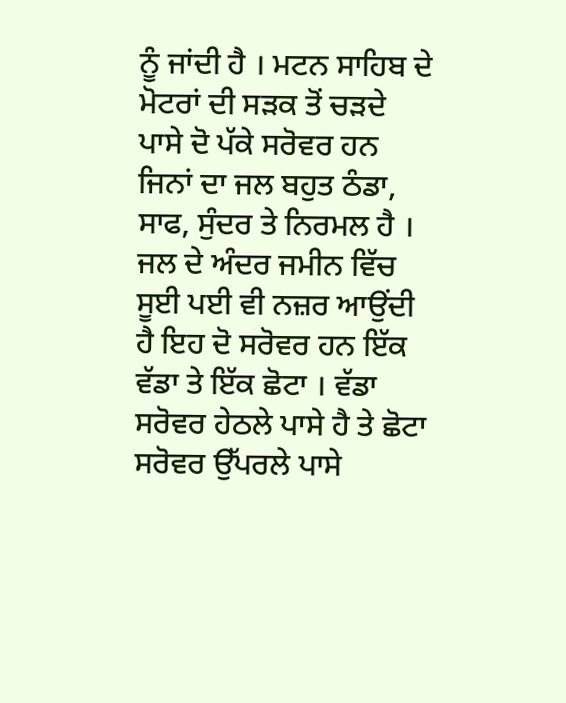ਨੂੰ ਜਾਂਦੀ ਹੈ । ਮਟਨ ਸਾਹਿਬ ਦੇ ਮੋਟਰਾਂ ਦੀ ਸੜਕ ਤੋਂ ਚੜਦੇ ਪਾਸੇ ਦੋ ਪੱਕੇ ਸਰੋਵਰ ਹਨ ਜਿਨਾਂ ਦਾ ਜਲ ਬਹੁਤ ਠੰਡਾ, ਸਾਫ, ਸੁੰਦਰ ਤੇ ਨਿਰਮਲ ਹੈ । ਜਲ ਦੇ ਅੰਦਰ ਜਮੀਨ ਵਿੱਚ ਸੂਈ ਪਈ ਵੀ ਨਜ਼ਰ ਆਉਂਦੀ ਹੈ ਇਹ ਦੋ ਸਰੋਵਰ ਹਨ ਇੱਕ ਵੱਡਾ ਤੇ ਇੱਕ ਛੋਟਾ । ਵੱਡਾ ਸਰੋਵਰ ਹੇਠਲੇ ਪਾਸੇ ਹੈ ਤੇ ਛੋਟਾ ਸਰੋਵਰ ਉੱਪਰਲੇ ਪਾਸੇ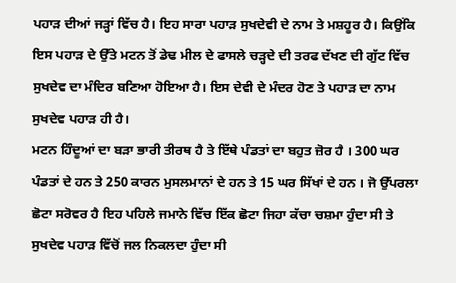ਪਹਾੜ ਦੀਆਂ ਜੜ੍ਹਾਂ ਵਿੱਚ ਹੈ। ਇਹ ਸਾਰਾ ਪਹਾੜ ਸੁਖਦੇਵੀ ਦੇ ਨਾਮ ਤੇ ਮਸ਼ਹੂਰ ਹੈ। ਕਿਉਂਕਿ ਇਸ ਪਹਾੜ ਦੇ ਉੱਤੇ ਮਟਨ ਤੋਂ ਡੇਢ ਮੀਲ ਦੇ ਫਾਸਲੇ ਚੜ੍ਹਦੇ ਦੀ ਤਰਫ ਦੱਖਣ ਦੀ ਗੁੱਟ ਵਿੱਚ ਸੁਖਦੇਵ ਦਾ ਮੰਦਿਰ ਬਣਿਆ ਹੋਇਆ ਹੈ। ਇਸ ਦੇਵੀ ਦੇ ਮੰਦਰ ਹੋਣ ਤੇ ਪਹਾੜ ਦਾ ਨਾਮ ਸੁਖਦੇਵ ਪਹਾੜ ਹੀ ਹੈ।
ਮਟਨ ਹਿੰਦੂਆਂ ਦਾ ਬੜਾ ਭਾਰੀ ਤੀਰਥ ਹੈ ਤੇ ਇੱਥੇ ਪੰਡਤਾਂ ਦਾ ਬਹੁਤ ਜ਼ੋਰ ਹੈ । 300 ਘਰ ਪੰਡਤਾਂ ਦੇ ਹਨ ਤੇ 250 ਕਾਰਨ ਮੁਸਲਮਾਨਾਂ ਦੇ ਹਨ ਤੇ 15 ਘਰ ਸਿੱਖਾਂ ਦੇ ਹਨ । ਜੋ ਉੱਪਰਲਾ ਛੋਟਾ ਸਰੋਵਰ ਹੈ ਇਹ ਪਹਿਲੇ ਜਮਾਨੇ ਵਿੱਚ ਇੱਕ ਛੋਟਾ ਜਿਹਾ ਕੱਚਾ ਚਸ਼ਮਾ ਹੁੰਦਾ ਸੀ ਤੇ ਸੁਖਦੇਵ ਪਹਾੜ ਵਿੱਚੋਂ ਜਲ ਨਿਕਲਦਾ ਹੁੰਦਾ ਸੀ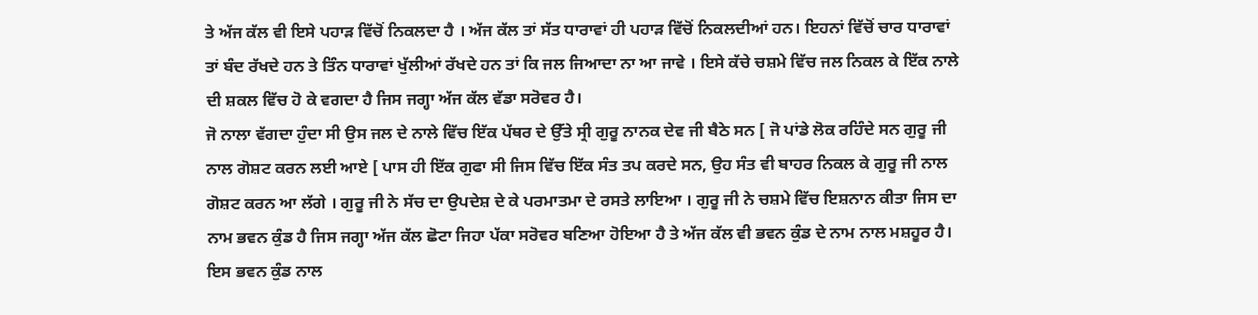ਤੇ ਅੱਜ ਕੱਲ ਵੀ ਇਸੇ ਪਹਾੜ ਵਿੱਚੋਂ ਨਿਕਲਦਾ ਹੈ । ਅੱਜ ਕੱਲ ਤਾਂ ਸੱਤ ਧਾਰਾਵਾਂ ਹੀ ਪਹਾੜ ਵਿੱਚੋਂ ਨਿਕਲਦੀਆਂ ਹਨ। ਇਹਨਾਂ ਵਿੱਚੋਂ ਚਾਰ ਧਾਰਾਵਾਂ ਤਾਂ ਬੰਦ ਰੱਖਦੇ ਹਨ ਤੇ ਤਿੰਨ ਧਾਰਾਵਾਂ ਖੁੱਲੀਆਂ ਰੱਖਦੇ ਹਨ ਤਾਂ ਕਿ ਜਲ ਜਿਆਦਾ ਨਾ ਆ ਜਾਵੇ । ਇਸੇ ਕੱਚੇ ਚਸ਼ਮੇ ਵਿੱਚ ਜਲ ਨਿਕਲ ਕੇ ਇੱਕ ਨਾਲੇ ਦੀ ਸ਼ਕਲ ਵਿੱਚ ਹੋ ਕੇ ਵਗਦਾ ਹੈ ਜਿਸ ਜਗ੍ਹਾ ਅੱਜ ਕੱਲ ਵੱਡਾ ਸਰੋਵਰ ਹੈ।
ਜੋ ਨਾਲਾ ਵੱਗਦਾ ਹੁੰਦਾ ਸੀ ਉਸ ਜਲ ਦੇ ਨਾਲੇ ਵਿੱਚ ਇੱਕ ਪੱਥਰ ਦੇ ਉੱਤੇ ਸ੍ਰੀ ਗੁਰੂ ਨਾਨਕ ਦੇਵ ਜੀ ਬੈਠੇ ਸਨ [ ਜੋ ਪਾਂਡੇ ਲੋਕ ਰਹਿੰਦੇ ਸਨ ਗੁਰੂ ਜੀ ਨਾਲ ਗੋਸ਼ਟ ਕਰਨ ਲਈ ਆਏ [ ਪਾਸ ਹੀ ਇੱਕ ਗੁਫਾ ਸੀ ਜਿਸ ਵਿੱਚ ਇੱਕ ਸੰਤ ਤਪ ਕਰਦੇ ਸਨ, ਉਹ ਸੰਤ ਵੀ ਬਾਹਰ ਨਿਕਲ ਕੇ ਗੁਰੂ ਜੀ ਨਾਲ ਗੋਸ਼ਟ ਕਰਨ ਆ ਲੱਗੇ । ਗੁਰੂ ਜੀ ਨੇ ਸੱਚ ਦਾ ਉਪਦੇਸ਼ ਦੇ ਕੇ ਪਰਮਾਤਮਾ ਦੇ ਰਸਤੇ ਲਾਇਆ । ਗੁਰੂ ਜੀ ਨੇ ਚਸ਼ਮੇ ਵਿੱਚ ਇਸ਼ਨਾਨ ਕੀਤਾ ਜਿਸ ਦਾ ਨਾਮ ਭਵਨ ਕੁੰਡ ਹੈ ਜਿਸ ਜਗ੍ਹਾ ਅੱਜ ਕੱਲ ਛੋਟਾ ਜਿਹਾ ਪੱਕਾ ਸਰੋਵਰ ਬਣਿਆ ਹੋਇਆ ਹੈ ਤੇ ਅੱਜ ਕੱਲ ਵੀ ਭਵਨ ਕੁੰਡ ਦੇ ਨਾਮ ਨਾਲ ਮਸ਼ਹੂਰ ਹੈ। ਇਸ ਭਵਨ ਕੁੰਡ ਨਾਲ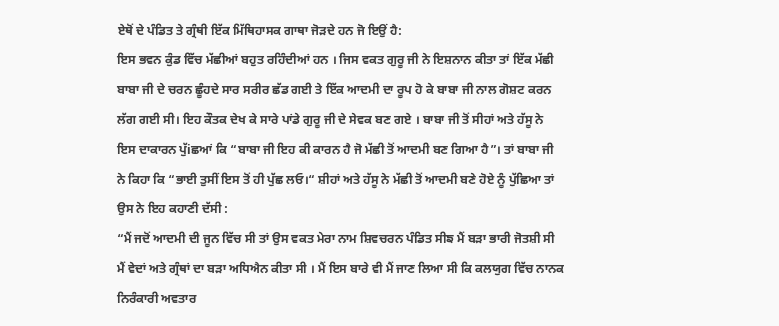ਏਥੋਂ ਦੇ ਪੰਡਿਤ ਤੇ ਗ੍ਰੰਥੀ ਇੱਕ ਮਿੱਥਿਹਾਸਕ ਗਾਥਾ ਜੋੜਦੇ ਹਨ ਜੋ ਇਉਂ ਹੈ:
ਇਸ ਭਵਨ ਕੁੰਡ ਵਿੱਚ ਮੱਛੀਆਂ ਬਹੁਤ ਰਹਿੰਦੀਆਂ ਹਨ । ਜਿਸ ਵਕਤ ਗੁਰੂ ਜੀ ਨੇ ਇਸ਼ਨਾਨ ਕੀਤਾ ਤਾਂ ਇੱਕ ਮੱਛੀ ਬਾਬਾ ਜੀ ਦੇ ਚਰਨ ਛੂੰਹਦੇ ਸਾਰ ਸਰੀਰ ਛੱਡ ਗਈ ਤੇ ਇੱਕ ਆਦਮੀ ਦਾ ਰੂਪ ਹੋ ਕੇ ਬਾਬਾ ਜੀ ਨਾਲ ਗੋਸ਼ਟ ਕਰਨ ਲੱਗ ਗਈ ਸੀ। ਇਹ ਕੌਤਕ ਦੇਖ ਕੇ ਸਾਰੇ ਪਾਂਡੇ ਗੁਰੂ ਜੀ ਦੇ ਸੇਵਕ ਬਣ ਗਏ । ਬਾਬਾ ਜੀ ਤੋਂ ਸੀਹਾਂ ਅਤੇ ਹੱਸੂ ਨੇ ਇਸ ਦਾਕਾਰਨ ਪੁੱiਛਆਂ ਕਿ “ਬਾਬਾ ਜੀ ਇਹ ਕੀ ਕਾਰਨ ਹੈ ਜੋ ਮੱਛੀ ਤੋਂ ਆਦਮੀ ਬਣ ਗਿਆ ਹੈ”। ਤਾਂ ਬਾਬਾ ਜੀ ਨੇ ਕਿਹਾ ਕਿ “ਭਾਈ ਤੁਸੀਂ ਇਸ ਤੋਂ ਹੀ ਪੁੱਛ ਲਓ।“ ਸ਼ੀਹਾਂ ਅਤੇ ਹੱਸੂ ਨੇ ਮੱਛੀ ਤੋਂ ਆਦਮੀ ਬਣੇ ਹੋਏ ਨੂੰ ਪੁੱਛਿਆ ਤਾਂ ਉਸ ਨੇ ਇਹ ਕਹਾਣੀ ਦੱਸੀ :
“ਮੈਂ ਜਦੋਂ ਆਦਮੀ ਦੀ ਜੂਨ ਵਿੱਚ ਸੀ ਤਾਂ ਉਸ ਵਕਤ ਮੇਰਾ ਨਾਮ ਸ਼ਿਵਚਰਨ ਪੰਡਿਤ ਸੀਙ ਮੈਂ ਬੜਾ ਭਾਰੀ ਜੋਤਸ਼ੀ ਸੀ ਮੈਂ ਵੇਦਾਂ ਅਤੇ ਗ੍ਰੰਥਾਂ ਦਾ ਬੜਾ ਅਧਿਐਨ ਕੀਤਾ ਸੀ । ਮੈਂ ਇਸ ਬਾਰੇ ਵੀ ਮੈਂ ਜਾਣ ਲਿਆ ਸੀ ਕਿ ਕਲਯੁਗ ਵਿੱਚ ਨਾਨਕ ਨਿਰੰਕਾਰੀ ਅਵਤਾਰ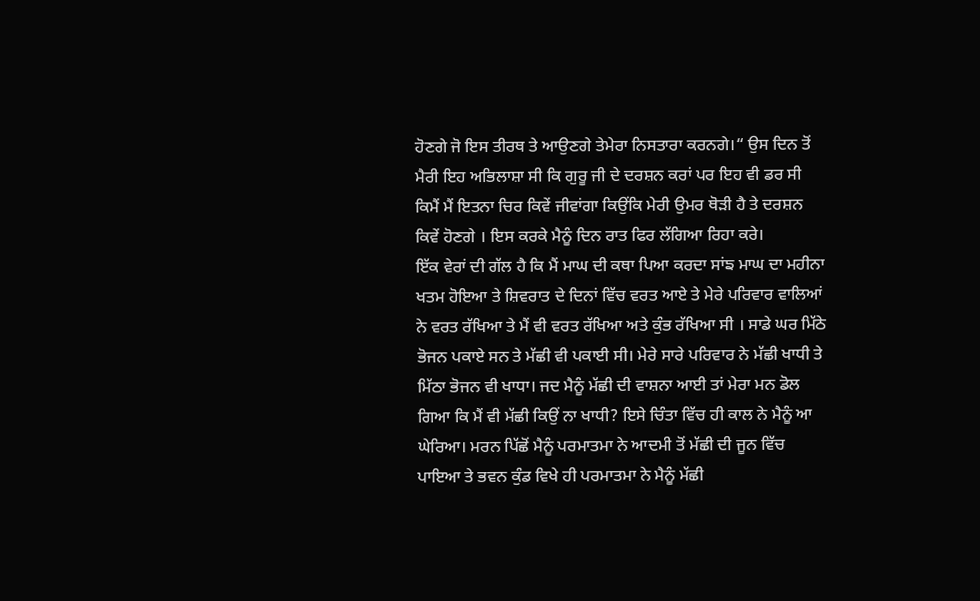ਹੋਣਗੇ ਜੋ ਇਸ ਤੀਰਥ ਤੇ ਆਉਣਗੇ ਤੇਮੇਰਾ ਨਿਸਤਾਰਾ ਕਰਨਗੇ।“ ਉਸ ਦਿਨ ਤੋਂ ਮੈਰੀ ਇਹ ਅਭਿਲਾਸ਼ਾ ਸੀ ਕਿ ਗੁਰੂ ਜੀ ਦੇ ਦਰਸ਼ਨ ਕਰਾਂ ਪਰ ਇਹ ਵੀ ਡਰ ਸੀ ਕਿਮੈਂ ਮੈਂ ਇਤਨਾ ਚਿਰ ਕਿਵੇਂ ਜੀਵਾਂਗਾ ਕਿਉਂਕਿ ਮੇਰੀ ਉਮਰ ਥੋੜੀ ਹੈ ਤੇ ਦਰਸ਼ਨ ਕਿਵੇਂ ਹੋਣਗੇ । ਇਸ ਕਰਕੇ ਮੈਨੂੰ ਦਿਨ ਰਾਤ ਫਿਰ ਲੱਗਿਆ ਰਿਹਾ ਕਰੇ।
ਇੱਕ ਵੇਰਾਂ ਦੀ ਗੱਲ ਹੈ ਕਿ ਮੈਂ ਮਾਘ ਦੀ ਕਥਾ ਪਿਆ ਕਰਦਾ ਸਾਂਙ ਮਾਘ ਦਾ ਮਹੀਨਾ ਖਤਮ ਹੋਇਆ ਤੇ ਸ਼ਿਵਰਾਤ ਦੇ ਦਿਨਾਂ ਵਿੱਚ ਵਰਤ ਆਏ ਤੇ ਮੇਰੇ ਪਰਿਵਾਰ ਵਾਲਿਆਂ ਨੇ ਵਰਤ ਰੱਖਿਆ ਤੇ ਮੈਂ ਵੀ ਵਰਤ ਰੱਖਿਆ ਅਤੇ ਕੁੰਭ ਰੱਖਿਆ ਸੀ । ਸਾਡੇ ਘਰ ਮਿੱਠੇ ਭੋਜਨ ਪਕਾਏ ਸਨ ਤੇ ਮੱਛੀ ਵੀ ਪਕਾਈ ਸੀ। ਮੇਰੇ ਸਾਰੇ ਪਰਿਵਾਰ ਨੇ ਮੱਛੀ ਖਾਧੀ ਤੇ ਮਿੱਠਾ ਭੋਜਨ ਵੀ ਖਾਧਾ। ਜਦ ਮੈਨੂੰ ਮੱਛੀ ਦੀ ਵਾਸ਼ਨਾ ਆਈ ਤਾਂ ਮੇਰਾ ਮਨ ਡੋਲ ਗਿਆ ਕਿ ਮੈਂ ਵੀ ਮੱਛੀ ਕਿਉਂ ਨਾ ਖਾਧੀ? ਇਸੇ ਚਿੰਤਾ ਵਿੱਚ ਹੀ ਕਾਲ ਨੇ ਮੈਨੂੰ ਆ ਘੇਰਿਆ। ਮਰਨ ਪਿੱਛੋਂ ਮੈਨੂੰ ਪਰਮਾਤਮਾ ਨੇ ਆਦਮੀ ਤੋਂ ਮੱਛੀ ਦੀ ਜੂਨ ਵਿੱਚ ਪਾਇਆ ਤੇ ਭਵਨ ਕੁੰਡ ਵਿਖੇ ਹੀ ਪਰਮਾਤਮਾ ਨੇ ਮੈਨੂੰ ਮੱਛੀ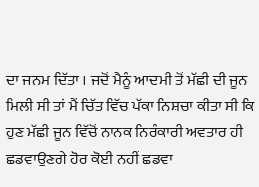ਦਾ ਜਨਮ ਦਿੱਤਾ । ਜਦੋਂ ਮੈਨੂੰ ਆਦਮੀ ਤੋਂ ਮੱਛੀ ਦੀ ਜੂਨ ਮਿਲੀ ਸੀ ਤਾਂ ਮੈਂ ਚਿੱਤ ਵਿੱਚ ਪੱਕਾ ਨਿਸ਼ਚਾ ਕੀਤਾ ਸੀ ਕਿ ਹੁਣ ਮੱਛੀ ਜੂਨ ਵਿੱਚੋਂ ਨਾਨਕ ਨਿਰੰਕਾਰੀ ਅਵਤਾਰ ਹੀ ਛਡਵਾਉਣਗੇ ਹੋਰ ਕੋਈ ਨਹੀਂ ਛਡਵਾ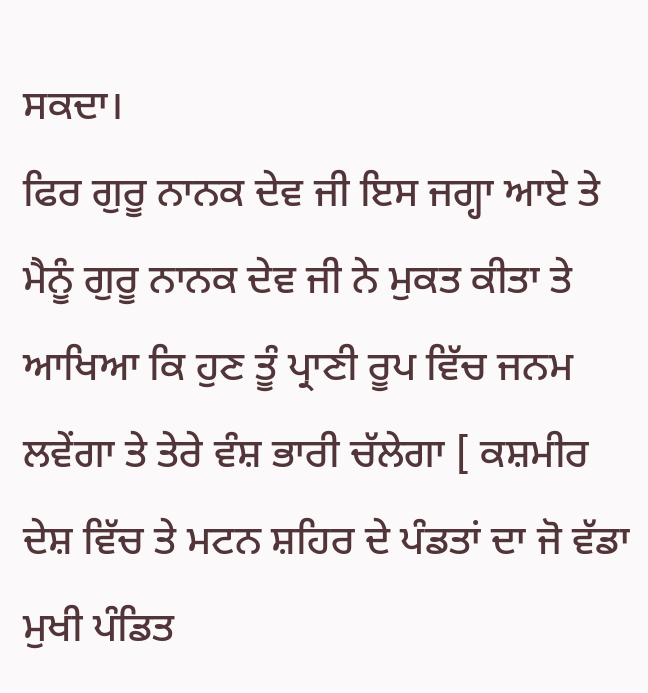ਸਕਦਾ।
ਫਿਰ ਗੁਰੂ ਨਾਨਕ ਦੇਵ ਜੀ ਇਸ ਜਗ੍ਹਾ ਆਏ ਤੇ ਮੈਨੂੰ ਗੁਰੂ ਨਾਨਕ ਦੇਵ ਜੀ ਨੇ ਮੁਕਤ ਕੀਤਾ ਤੇ ਆਖਿਆ ਕਿ ਹੁਣ ਤੂੰ ਪ੍ਰਾਣੀ ਰੂਪ ਵਿੱਚ ਜਨਮ ਲਵੇਂਗਾ ਤੇ ਤੇਰੇ ਵੰਸ਼ ਭਾਰੀ ਚੱਲੇਗਾ [ ਕਸ਼ਮੀਰ ਦੇਸ਼ ਵਿੱਚ ਤੇ ਮਟਨ ਸ਼ਹਿਰ ਦੇ ਪੰਡਤਾਂ ਦਾ ਜੋ ਵੱਡਾ ਮੁਖੀ ਪੰਡਿਤ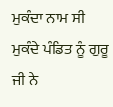ਮੁਕੰਦਾ ਨਾਮ ਸੀ ਮੁਕੰਦੇ ਪੰਡਿਤ ਨੂੰ ਗੁਰੂ ਜੀ ਨੇ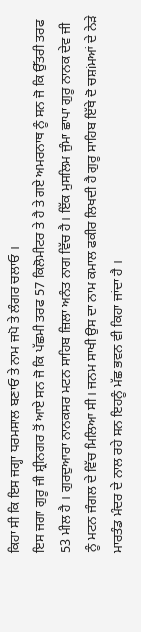ਕਿਹਾ ਸੀ ਕਿ ਇਸ ਜਗ੍ਹਾ ਧਰਮਸਾਲ ਬਣਾਓ ਤੇ ਨਾਮ ਜਪੋ ਤੇ ਲੰਗਰ ਚਲਾਓ ।
ਇਸ ਜਗਾ ਗੁਰੂ ਜੀ ਸ਼੍ਰੀਨਗਰ ਤੋਂ ਆਏ ਸਨ ਜੋ ਕਿ ਪੱਛਮੀ ਤਰਫ 57 ਕਿਲੋਮੀਟਰ ਤੇ ਹੈ ਤੇ ਗਏ ਅਮਰਨਾਥ ਨੂੰ ਸਨ ਜੋ ਕਿ ਉੱਤਰੀ ਤਰਫ 53 ਮੀਲ ਹੈ । ਗੁਰਦੁਆਰਾ ਨਾਨਕਸਰ ਮਟਨ ਸਾਹਿਬ ਜ਼ਿਲਾ ਅਨੰਤ ਨਾਗ ਵਿੱਚ ਹੈ। ਇੱਕ ਮੁਸਲਿਮ ਜੁੰਮਾ ਛਾਪਾ ਗੁਰੂ ਨਾਨਕ ਦੇਵ ਜੀ ਨੂੰ ਮਟਨ ਜੰਗਲ ਦੇ ਵਿੱਚ ਮਿਲਿਆ ਸੀ। ਜਨਮ ਸਾਖੀ ਉਸ ਦਾ ਨਾਮ ਕਮਾਲ ਫਕੀਰ ਲਿਖਦੀ ਹੈ ਗੁਰੂ ਸਾਹਿਬ ਇੱਥੇ ਦੋ ਚਸ਼iਮਆਂ ਦੇ ਨੇੜੇ ਮਾਰਤੰਡ ਮੰਦਰ ਦੇ ਨਾਲ ਰਹੇ ਸਨ ਇਹਨੂੰ ਮੱਛ ਭਵਨ ਵੀ ਕਿਹਾ ਜਾਂਦਾ ਹੈ ।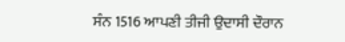ਸੰਨ 1516 ਆਪਣੀ ਤੀਜੀ ਉਦਾਸੀ ਦੌਰਾਨ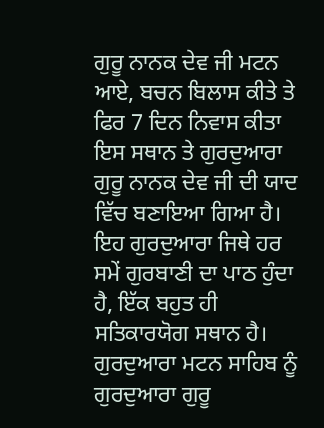ਗੁਰੂ ਨਾਨਕ ਦੇਵ ਜੀ ਮਟਨ ਆਏ, ਬਚਨ ਬਿਲਾਸ ਕੀਤੇ ਤੇ ਫਿਰ 7 ਦਿਨ ਨਿਵਾਸ ਕੀਤਾ ਇਸ ਸਥਾਨ ਤੇ ਗੁਰਦੁਆਰਾ ਗੁਰੂ ਨਾਨਕ ਦੇਵ ਜੀ ਦੀ ਯਾਦ ਵਿੱਚ ਬਣਾਇਆ ਗਿਆ ਹੈ। ਇਹ ਗੁਰਦੁਆਰਾ ਜਿਥੇ ਹਰ ਸਮੇਂ ਗੁਰਬਾਣੀ ਦਾ ਪਾਠ ਹੁੰਦਾ ਹੈ, ਇੱਕ ਬਹੁਤ ਹੀ ਸਤਿਕਾਰਯੋਗ ਸਥਾਨ ਹੈ। ਗੁਰਦੁਆਰਾ ਮਟਨ ਸਾਹਿਬ ਨੂੰ ਗੁਰਦੁਆਰਾ ਗੁਰੂ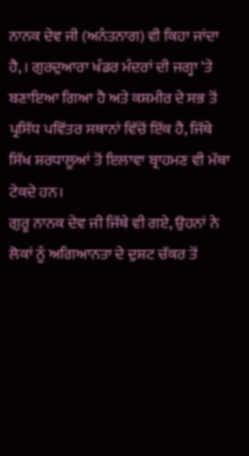ਨਾਨਕ ਦੇਵ ਜੀ (ਅਨੰਤਨਾਗ) ਵੀ ਕਿਹਾ ਜਾਂਦਾ ਹੈ, । ਗੁਰਦੁਆਰਾ ਖੰਡਰ ਮੰਦਰਾਂ ਦੀ ਜਗ੍ਹਾ 'ਤੇ ਬਣਾਇਆ ਗਿਆ ਹੈ ਅਤੇ ਕਸ਼ਮੀਰ ਦੇ ਸਭ ਤੋਂ ਪ੍ਰਸਿੱਧ ਪਵਿੱਤਰ ਸਥਾਨਾਂ ਵਿੱਚੋਂ ਇੱਕ ਹੈ, ਜਿੱਥੇ ਸਿੱਖ ਸ਼ਰਧਾਲੂਆਂ ਤੋਂ ਇਲਾਵਾ ਬ੍ਰਾਹਮਣ ਵੀ ਮੱਥਾ ਟੇਕਦੇ ਹਨ।
ਗੁਰੂ ਨਾਨਕ ਦੇਵ ਜੀ ਜਿੱਥੇ ਵੀ ਗਏ, ਉਹਨਾਂ ਨੇ ਲੋਕਾਂ ਨੂੰ ਅਗਿਆਨਤਾ ਦੇ ਦੁਸ਼ਟ ਚੱਕਰ ਤੋਂ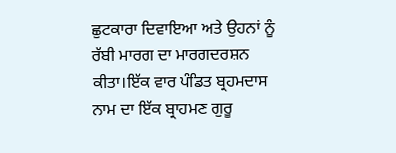ਛੁਟਕਾਰਾ ਦਿਵਾਇਆ ਅਤੇ ਉਹਨਾਂ ਨੂੰ ਰੱਬੀ ਮਾਰਗ ਦਾ ਮਾਰਗਦਰਸ਼ਨ ਕੀਤਾ।ਇੱਕ ਵਾਰ ਪੰਡਿਤ ਬ੍ਰਹਮਦਾਸ ਨਾਮ ਦਾ ਇੱਕ ਬ੍ਰਾਹਮਣ ਗੁਰੂ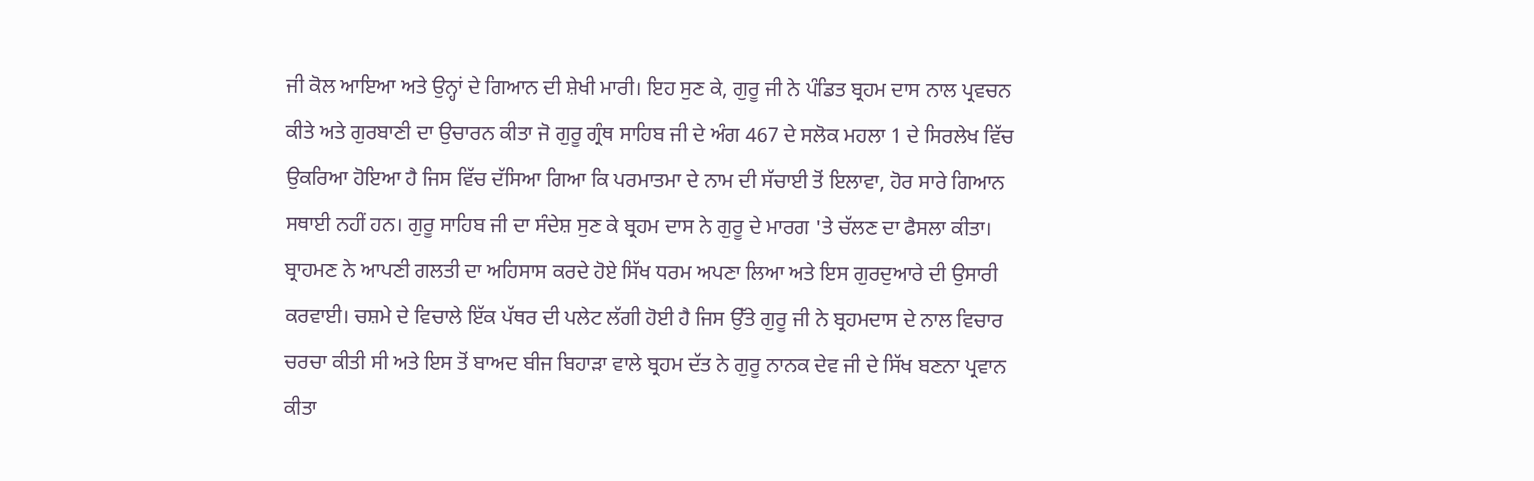ਜੀ ਕੋਲ ਆਇਆ ਅਤੇ ਉਨ੍ਹਾਂ ਦੇ ਗਿਆਨ ਦੀ ਸ਼ੇਖੀ ਮਾਰੀ। ਇਹ ਸੁਣ ਕੇ, ਗੁਰੂ ਜੀ ਨੇ ਪੰਡਿਤ ਬ੍ਰਹਮ ਦਾਸ ਨਾਲ ਪ੍ਰਵਚਨ ਕੀਤੇ ਅਤੇ ਗੁਰਬਾਣੀ ਦਾ ਉਚਾਰਨ ਕੀਤਾ ਜੋ ਗੁਰੂ ਗ੍ਰੰਥ ਸਾਹਿਬ ਜੀ ਦੇ ਅੰਗ 467 ਦੇ ਸਲੋਕ ਮਹਲਾ 1 ਦੇ ਸਿਰਲੇਖ ਵਿੱਚ ਉਕਰਿਆ ਹੋਇਆ ਹੈ ਜਿਸ ਵਿੱਚ ਦੱਸਿਆ ਗਿਆ ਕਿ ਪਰਮਾਤਮਾ ਦੇ ਨਾਮ ਦੀ ਸੱਚਾਈ ਤੋਂ ਇਲਾਵਾ, ਹੋਰ ਸਾਰੇ ਗਿਆਨ ਸਥਾਈ ਨਹੀਂ ਹਨ। ਗੁਰੂ ਸਾਹਿਬ ਜੀ ਦਾ ਸੰਦੇਸ਼ ਸੁਣ ਕੇ ਬ੍ਰਹਮ ਦਾਸ ਨੇ ਗੁਰੂ ਦੇ ਮਾਰਗ 'ਤੇ ਚੱਲਣ ਦਾ ਫੈਸਲਾ ਕੀਤਾ। ਬ੍ਰਾਹਮਣ ਨੇ ਆਪਣੀ ਗਲਤੀ ਦਾ ਅਹਿਸਾਸ ਕਰਦੇ ਹੋਏ ਸਿੱਖ ਧਰਮ ਅਪਣਾ ਲਿਆ ਅਤੇ ਇਸ ਗੁਰਦੁਆਰੇ ਦੀ ਉਸਾਰੀ ਕਰਵਾਈ। ਚਸ਼ਮੇ ਦੇ ਵਿਚਾਲੇ ਇੱਕ ਪੱਥਰ ਦੀ ਪਲੇਟ ਲੱਗੀ ਹੋਈ ਹੈ ਜਿਸ ਉੱਤੇ ਗੁਰੂ ਜੀ ਨੇ ਬ੍ਰਹਮਦਾਸ ਦੇ ਨਾਲ ਵਿਚਾਰ ਚਰਚਾ ਕੀਤੀ ਸੀ ਅਤੇ ਇਸ ਤੋਂ ਬਾਅਦ ਬੀਜ ਬਿਹਾੜਾ ਵਾਲੇ ਬ੍ਰਹਮ ਦੱਤ ਨੇ ਗੁਰੂ ਨਾਨਕ ਦੇਵ ਜੀ ਦੇ ਸਿੱਖ ਬਣਨਾ ਪ੍ਰਵਾਨ ਕੀਤਾ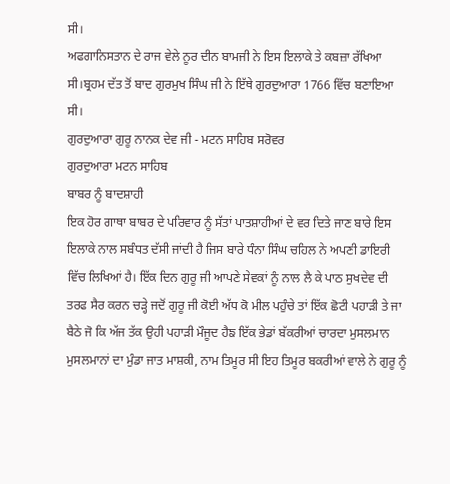ਸੀ।
ਅਫਗਾਨਿਸਤਾਨ ਦੇ ਰਾਜ ਵੇਲੇ ਨੂਰ ਦੀਨ ਬਾਮਜੀ ਨੇ ਇਸ ਇਲਾਕੇ ਤੇ ਕਬਜ਼ਾ ਰੱਖਿਆ ਸੀ।ਬ੍ਰਹਮ ਦੱਤ ਤੋਂ ਬਾਦ ਗੁਰਮੁਖ ਸਿੰਘ ਜੀ ਨੇ ਇੱਥੇ ਗੁਰਦੁਆਰਾ 1766 ਵਿੱਚ ਬਣਾਇਆ ਸੀ।
ਗੁਰਦੁਆਰਾ ਗੁਰੂ ਨਾਨਕ ਦੇਵ ਜੀ - ਮਟਨ ਸਾਹਿਬ ਸਰੋਵਰ
ਗੁਰਦੁਆਰਾ ਮਟਨ ਸਾਹਿਬ
ਬਾਬਰ ਨੂੰ ਬਾਦਸ਼ਾਹੀ
ਇਕ ਹੋਰ ਗਾਥਾ ਬਾਬਰ ਦੇ ਪਰਿਵਾਰ ਨੂੰ ਸੱਤਾਂ ਪਾਤਸ਼ਾਹੀਆਂ ਦੇ ਵਰ ਦਿਤੇ ਜਾਣ ਬਾਰੇ ਇਸ ਇਲਾਕੇ ਨਾਲ ਸਬੰਧਤ ਦੱਸੀ ਜਾਂਦੀ ਹੈ ਜਿਸ ਬਾਰੇ ਧੰਨਾ ਸਿੰਘ ਚਹਿਲ ਨੇ ਅਪਣੀ ਡਾਇਰੀ ਵਿੱਚ ਲਿਖਿਆਂ ਹੈ। ਇੱਕ ਦਿਨ ਗੁਰੂ ਜੀ ਆਪਣੇ ਸੇਵਕਾਂ ਨੂੰ ਨਾਲ ਲੈ ਕੇ ਪਾਠ ਸੁਖਦੇਵ ਦੀ ਤਰਫ ਸੈਰ ਕਰਨ ਚੜ੍ਹੇ ਜਦੋਂ ਗੁਰੂ ਜੀ ਕੋਈ ਅੱਧ ਕੋ ਮੀਲ ਪਹੁੰਚੇ ਤਾਂ ਇੱਕ ਛੋਟੀ ਪਹਾੜੀ ਤੇ ਜਾ ਬੈਠੇ ਜੋ ਕਿ ਅੱਜ ਤੱਕ ਉਹੀ ਪਹਾੜੀ ਮੌਜੂਦ ਹੈਙ ਇੱਕ ਭੇਡਾਂ ਬੱਕਰੀਆਂ ਚਾਰਦਾ ਮੁਸਲਮਾਨ ਮੁਸਲਮਾਨਾਂ ਦਾ ਮੁੰਡਾ ਜਾਤ ਮਾਸ਼ਕੀ, ਨਾਮ ਤਿਮੂਰ ਸੀ ਇਹ ਤਿਮੂਰ ਬਕਰੀਆਂ ਵਾਲੇ ਨੇ ਗੁਰੂ ਨੂੰ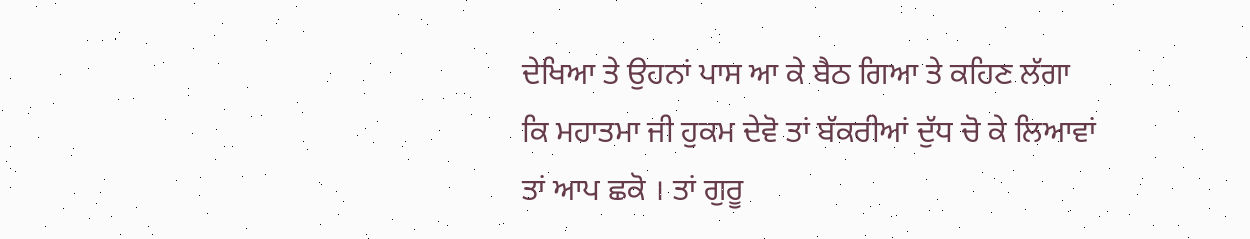ਦੇਖਿਆ ਤੇ ਉਹਨਾਂ ਪਾਸ ਆ ਕੇ ਬੈਠ ਗਿਆ ਤੇ ਕਹਿਣ ਲੱਗਾ ਕਿ ਮਹਾਤਮਾ ਜੀ ਹੁਕਮ ਦੇਵੋ ਤਾਂ ਬੱਕਰੀਆਂ ਦੁੱਧ ਚੋ ਕੇ ਲਿਆਵਾਂ ਤਾਂ ਆਪ ਛਕੋ । ਤਾਂ ਗੁਰੂ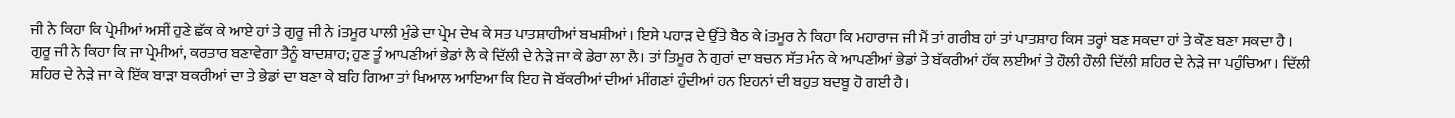ਜੀ ਨੇ ਕਿਹਾ ਕਿ ਪ੍ਰੇਮੀਆਂ ਅਸੀਂ ਹੁਣੇ ਛੱਕ ਕੇ ਆਏ ਹਾਂ ਤੇ ਗੁਰੂ ਜੀ ਨੇ iਤਮੂਰ ਪਾਲੀ ਮੁੰਡੇ ਦਾ ਪ੍ਰੇਮ ਦੇਖ ਕੇ ਸਤ ਪਾਤਸ਼ਾਹੀਆਂ ਬਖਸ਼ੀਆਂ । ਇਸੇ ਪਹਾੜ ਦੇ ਉੱਤੇ ਬੈਠ ਕੇ iਤਮੂਰ ਨੇ ਕਿਹਾ ਕਿ ਮਹਾਰਾਜ ਜੀ ਮੈਂ ਤਾਂ ਗਰੀਬ ਹਾਂ ਤਾਂ ਪਾਤਸ਼ਾਹ ਕਿਸ ਤਰ੍ਹਾਂ ਬਣ ਸਕਦਾ ਹਾਂ ਤੇ ਕੌਣ ਬਣਾ ਸਕਦਾ ਹੈ । ਗੁਰੂ ਜੀ ਨੇ ਕਿਹਾ ਕਿ ਜਾ ਪ੍ਰੇਮੀਆਂ, ਕਰਤਾਰ ਬਣਾਵੇਗਾ ਤੈਨੂੰ ਬਾਦਸ਼ਾਹ; ਹੁਣ ਤੂੰ ਆਪਣੀਆਂ ਭੇਡਾਂ ਲੈ ਕੇ ਦਿੱਲੀ ਦੇ ਨੇੜੇ ਜਾ ਕੇ ਡੇਰਾ ਲਾ ਲੈ। ਤਾਂ ਤਿਮੂਰ ਨੇ ਗੁਰਾਂ ਦਾ ਬਚਨ ਸੱਤ ਮੰਨ ਕੇ ਆਪਣੀਆਂ ਭੇਡਾਂ ਤੇ ਬੱਕਰੀਆਂ ਹੱਕ ਲਈਆਂ ਤੇ ਹੌਲੀ ਹੌਲੀ ਦਿੱਲੀ ਸ਼ਹਿਰ ਦੇ ਨੇੜੇ ਜਾ ਪਹੁੰਚਿਆ । ਦਿੱਲੀ ਸ਼ਹਿਰ ਦੇ ਨੇੜੇ ਜਾ ਕੇ ਇੱਕ ਬਾੜਾ ਬਕਰੀਆਂ ਦਾ ਤੇ ਭੇਡਾਂ ਦਾ ਬਣਾ ਕੇ ਬਹਿ ਗਿਆ ਤਾਂ ਖਿਆਲ ਆਇਆ ਕਿ ਇਹ ਜੋ ਬੱਕਰੀਆਂ ਦੀਆਂ ਮੀਂਗਣਾਂ ਹੁੰਦੀਆਂ ਹਨ ਇਹਨਾਂ ਦੀ ਬਹੁਤ ਬਦਬੂ ਹੋ ਗਈ ਹੈ।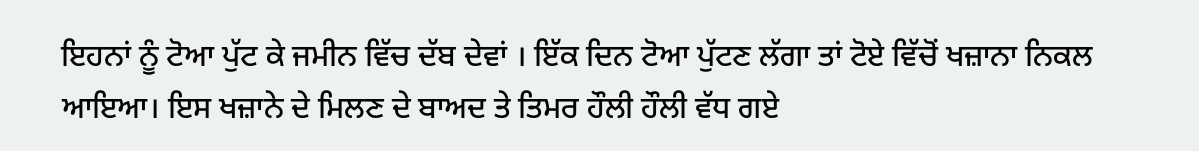ਇਹਨਾਂ ਨੂੰ ਟੋਆ ਪੁੱਟ ਕੇ ਜਮੀਨ ਵਿੱਚ ਦੱਬ ਦੇਵਾਂ । ਇੱਕ ਦਿਨ ਟੋਆ ਪੁੱਟਣ ਲੱਗਾ ਤਾਂ ਟੋਏ ਵਿੱਚੋਂ ਖਜ਼ਾਨਾ ਨਿਕਲ ਆਇਆ। ਇਸ ਖਜ਼ਾਨੇ ਦੇ ਮਿਲਣ ਦੇ ਬਾਅਦ ਤੇ ਤਿਮਰ ਹੌਲੀ ਹੌਲੀ ਵੱਧ ਗਏ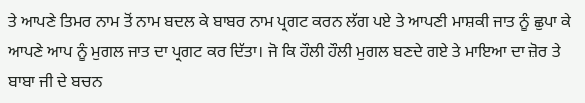ਤੇ ਆਪਣੇ ਤਿਮਰ ਨਾਮ ਤੋਂ ਨਾਮ ਬਦਲ ਕੇ ਬਾਬਰ ਨਾਮ ਪ੍ਰਗਟ ਕਰਨ ਲੱਗ ਪਏ ਤੇ ਆਪਣੀ ਮਾਸ਼ਕੀ ਜਾਤ ਨੂੰ ਛੁਪਾ ਕੇ ਆਪਣੇ ਆਪ ਨੂੰ ਮੁਗਲ ਜਾਤ ਦਾ ਪ੍ਰਗਟ ਕਰ ਦਿੱਤਾ। ਜੋ ਕਿ ਹੌਲੀ ਹੌਲੀ ਮੁਗਲ ਬਣਦੇ ਗਏ ਤੇ ਮਾਇਆ ਦਾ ਜ਼ੋਰ ਤੇ ਬਾਬਾ ਜੀ ਦੇ ਬਚਨ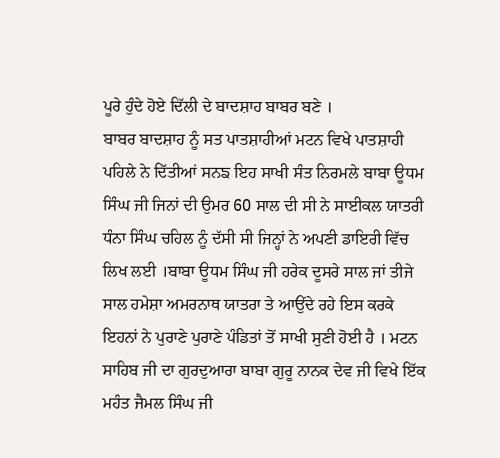ਪੂਰੇ ਹੁੰਦੇ ਹੋਏ ਦਿੱਲੀ ਦੇ ਬਾਦਸ਼ਾਹ ਬਾਬਰ ਬਣੇ ।
ਬਾਬਰ ਬਾਦਸ਼ਾਹ ਨੂੰ ਸਤ ਪਾਤਸ਼ਾਹੀਆਂ ਮਟਨ ਵਿਖੇ ਪਾਤਸ਼ਾਹੀ ਪਹਿਲੇ ਨੇ ਦਿੱਤੀਆਂ ਸਨਙ ਇਹ ਸਾਖੀ ਸੰਤ ਨਿਰਮਲੇ ਬਾਬਾ ਊਧਮ ਸਿੰਘ ਜੀ ਜਿਨਾਂ ਦੀ ਉਮਰ 60 ਸਾਲ ਦੀ ਸੀ ਨੇ ਸਾਈਕਲ ਯਾਤਰੀ ਧੰਨਾ ਸਿੰਘ ਚਹਿਲ ਨੂੰ ਦੱਸੀ ਸੀ ਜਿਨ੍ਹਾਂ ਨੇ ਅਪਣੀ ਡਾਇਰੀ ਵਿੱਚ ਲਿਖ ਲਈ ।ਬਾਬਾ ਊਧਮ ਸਿੰਘ ਜੀ ਹਰੇਕ ਦੂਸਰੇ ਸਾਲ ਜਾਂ ਤੀਜੇ ਸਾਲ ਹਮੇਸ਼ਾ ਅਮਰਨਾਥ ਯਾਤਰਾ ਤੇ ਆਉਂਦੇ ਰਹੇ ਇਸ ਕਰਕੇ ਇਹਨਾਂ ਨੇ ਪੁਰਾਣੇ ਪੁਰਾਣੇ ਪੰਡਿਤਾਂ ਤੋਂ ਸਾਖੀ ਸੁਣੀ ਹੋਈ ਹੈ । ਮਟਨ ਸਾਹਿਬ ਜੀ ਦਾ ਗੁਰਦੁਆਰਾ ਬਾਬਾ ਗੁਰੂ ਨਾਨਕ ਦੇਵ ਜੀ ਵਿਖੇ ਇੱਕ ਮਹੰਤ ਜੈਮਲ ਸਿੰਘ ਜੀ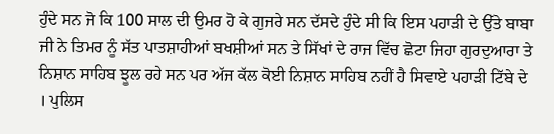ਹੁੰਦੇ ਸਨ ਜੋ ਕਿ 100 ਸਾਲ ਦੀ ਉਮਰ ਹੋ ਕੇ ਗੁਜਰੇ ਸਨ ਦੱਸਦੇ ਹੁੰਦੇ ਸੀ ਕਿ ਇਸ ਪਹਾੜੀ ਦੇ ਉੱਤੇ ਬਾਬਾ ਜੀ ਨੇ ਤਿਮਰ ਨੂੰ ਸੱਤ ਪਾਤਸ਼ਾਹੀਆਂ ਬਖਸ਼ੀਆਂ ਸਨ ਤੇ ਸਿੱਖਾਂ ਦੇ ਰਾਜ ਵਿੱਚ ਛੋਟਾ ਜਿਹਾ ਗੁਰਦੁਆਰਾ ਤੇ ਨਿਸ਼ਾਨ ਸਾਹਿਬ ਝੂਲ ਰਹੇ ਸਨ ਪਰ ਅੱਜ ਕੱਲ ਕੋਈ ਨਿਸ਼ਾਨ ਸਾਹਿਬ ਨਹੀਂ ਹੈ ਸਿਵਾਏ ਪਹਾੜੀ ਟਿੱਬੇ ਦੇ । ਪੁਲਿਸ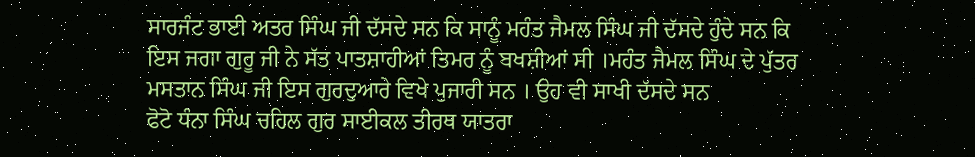ਸਾਰਜੰਟ ਭਾਈ ਅਤਰ ਸਿੰਘ ਜੀ ਦੱਸਦੇ ਸਨ ਕਿ ਸਾਨੂੰ ਮਹੰਤ ਜੈਮਲ ਸਿੰਘ ਜੀ ਦੱਸਦੇ ਹੁੰਦੇ ਸਨ ਕਿ ਇਸ ਜਗਾ ਗੁਰੂ ਜੀ ਨੇ ਸੱਤ ਪਾਤਸ਼ਾਹੀਆਂ ਤਿਮਰ ਨੂੰ ਬਖਸ਼ੀਆਂ ਸੀ ।ਮਹੰਤ ਜੈਮਲ ਸਿੰਘ ਦੇ ਪੁੱਤਰ ਮਸਤਾਨ ਸਿੰਘ ਜੀ ਇਸ ਗੁਰਦੁਆਰੇ ਵਿਖੇ ਪੁਜਾਰੀ ਸਨ । ਉਹ ਵੀ ਸਾਖੀ ਦੱਸਦੇ ਸਨ
ਫੋਟੋ ਧੰਨਾ ਸਿੰਘ ਚਹਿਲ ਗੁਰ ਸਾਈਕਲ ਤੀਰਥ ਯਾਤਰਾ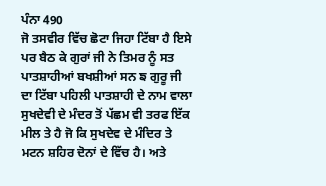ਪੰਨਾ 490
ਜੋ ਤਸਵੀਰ ਵਿੱਚ ਛੋਟਾ ਜਿਹਾ ਟਿੱਬਾ ਹੈ ਇਸੇ ਪਰ ਬੈਠ ਕੇ ਗੁਰਾਂ ਜੀ ਨੇ ਤਿਮਰ ਨੂੰ ਸਤ ਪਾਤਸ਼ਾਹੀਆਂ ਬਖਸ਼ੀਆਂ ਸਨ ਙ ਗੁਰੂ ਜੀ ਦਾ ਟਿੱਬਾ ਪਹਿਲੀ ਪਾਤਸ਼ਾਹੀ ਦੇ ਨਾਮ ਵਾਲਾ ਸੁਖਦੇਵੀ ਦੇ ਮੰਦਰ ਤੋਂ ਪੱਛਮ ਵੀ ਤਰਫ ਇੱਕ ਮੀਲ ਤੇ ਹੈ ਜੋ ਕਿ ਸੁਖਦੇਵ ਦੇ ਮੰਦਿਰ ਤੇ ਮਟਨ ਸ਼ਹਿਰ ਦੋਨਾਂ ਦੇ ਵਿੱਚ ਹੈ। ਅਤੇ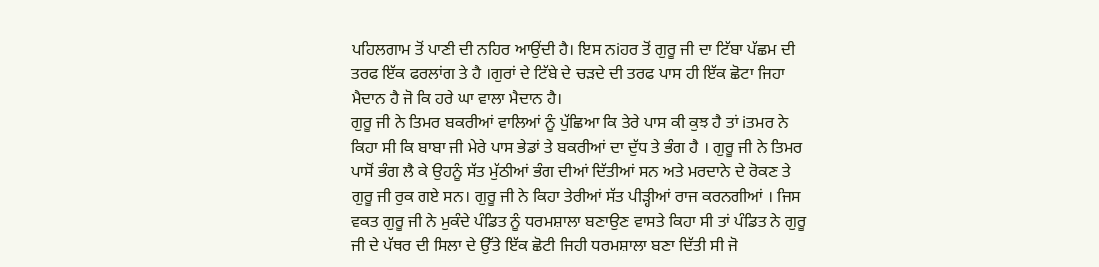ਪਹਿਲਗਾਮ ਤੋਂ ਪਾਣੀ ਦੀ ਨਹਿਰ ਆਉਂਦੀ ਹੈ। ਇਸ ਨiਹਰ ਤੋਂ ਗੁਰੂ ਜੀ ਦਾ ਟਿੱਬਾ ਪੱਛਮ ਦੀ ਤਰਫ ਇੱਕ ਫਰਲਾਂਗ ਤੇ ਹੈ ।ਗੁਰਾਂ ਦੇ ਟਿੱਬੇ ਦੇ ਚੜਦੇ ਦੀ ਤਰਫ ਪਾਸ ਹੀ ਇੱਕ ਛੋਟਾ ਜਿਹਾ ਮੈਦਾਨ ਹੈ ਜੋ ਕਿ ਹਰੇ ਘਾ ਵਾਲਾ ਮੈਦਾਨ ਹੈ।
ਗੁਰੂ ਜੀ ਨੇ ਤਿਮਰ ਬਕਰੀਆਂ ਵਾਲਿਆਂ ਨੂੰ ਪੁੱਛਿਆ ਕਿ ਤੇਰੇ ਪਾਸ ਕੀ ਕੁਝ ਹੈ ਤਾਂ iਤਮਰ ਨੇ ਕਿਹਾ ਸੀ ਕਿ ਬਾਬਾ ਜੀ ਮੇਰੇ ਪਾਸ ਭੇਡਾਂ ਤੇ ਬਕਰੀਆਂ ਦਾ ਦੁੱਧ ਤੇ ਭੰਗ ਹੈ । ਗੁਰੂ ਜੀ ਨੇ ਤਿਮਰ ਪਾਸੋਂ ਭੰਗ ਲੈ ਕੇ ਉਹਨੂੰ ਸੱਤ ਮੁੱਠੀਆਂ ਭੰਗ ਦੀਆਂ ਦਿੱਤੀਆਂ ਸਨ ਅਤੇ ਮਰਦਾਨੇ ਦੇ ਰੋਕਣ ਤੇ ਗੁਰੂ ਜੀ ਰੁਕ ਗਏ ਸਨ। ਗੁਰੂ ਜੀ ਨੇ ਕਿਹਾ ਤੇਰੀਆਂ ਸੱਤ ਪੀੜ੍ਹੀਆਂ ਰਾਜ ਕਰਨਗੀਆਂ । ਜਿਸ ਵਕਤ ਗੁਰੂ ਜੀ ਨੇ ਮੁਕੰਦੇ ਪੰਡਿਤ ਨੂੰ ਧਰਮਸ਼ਾਲਾ ਬਣਾਉਣ ਵਾਸਤੇ ਕਿਹਾ ਸੀ ਤਾਂ ਪੰਡਿਤ ਨੇ ਗੁਰੂ ਜੀ ਦੇ ਪੱਥਰ ਦੀ ਸਿਲਾ ਦੇ ਉੱਤੇ ਇੱਕ ਛੋਟੀ ਜਿਹੀ ਧਰਮਸ਼ਾਲਾ ਬਣਾ ਦਿੱਤੀ ਸੀ ਜੋ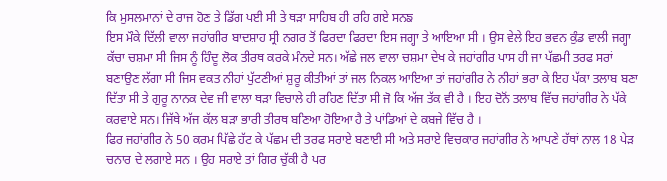ਕਿ ਮੁਸਲਮਾਨਾਂ ਦੇ ਰਾਜ ਹੋਣ ਤੇ ਡਿੱਗ ਪਈ ਸੀ ਤੇ ਥੜਾ ਸਾਹਿਬ ਹੀ ਰਹਿ ਗਏ ਸਨਙ
ਇਸ ਮੌਕੇ ਦਿੱਲੀ ਵਾਲਾ ਜਹਾਂਗੀਰ ਬਾਦਸ਼ਾਹ ਸ੍ਰੀ ਨਗਰ ਤੋਂ ਫਿਰਦਾ ਫਿਰਦਾ ਇਸ ਜਗ੍ਹਾ ਤੇ ਆਇਆ ਸੀ । ਉਸ ਵੇਲੇ ਇਹ ਭਵਨ ਕੁੰਡ ਵਾਲੀ ਜਗ੍ਹਾ ਕੱਚਾ ਚਸ਼ਮਾ ਸੀ ਜਿਸ ਨੂੰ ਹਿੰਦੂ ਲੋਕ ਤੀਰਥ ਕਰਕੇ ਮੰਨਦੇ ਸਨ। ਅੱਛੇ ਜਲ ਵਾਲਾ ਚਸ਼ਮਾ ਦੇਖ ਕੇ ਜਹਾਂਗੀਰ ਪਾਸ ਹੀ ਜਾ ਪੱਛਮੀ ਤਰਫ ਸਰਾਂ ਬਣਾਉਣ ਲੱਗਾ ਸੀ ਜਿਸ ਵਕਤ ਨੀਹਾਂ ਪੁੱਟਣੀਆਂ ਸ਼ੁਰੂ ਕੀਤੀਆਂ ਤਾਂ ਜਲ ਨਿਕਲ ਆਇਆ ਤਾਂ ਜਹਾਂਗੀਰ ਨੇ ਨੀਹਾਂ ਭਰਾ ਕੇ ਇਹ ਪੱਕਾ ਤਲਾਬ ਬਣਾ ਦਿੱਤਾ ਸੀ ਤੇ ਗੁਰੂ ਨਾਨਕ ਦੇਵ ਜੀ ਵਾਲਾ ਥੜਾ ਵਿਚਾਲੇ ਹੀ ਰਹਿਣ ਦਿੱਤਾ ਸੀ ਜੋ ਕਿ ਅੱਜ ਤੱਕ ਵੀ ਹੈ । ਇਹ ਦੋਨੋਂ ਤਲਾਬ ਵਿੱਚ ਜਹਾਂਗੀਰ ਨੇ ਪੱਕੇ ਕਰਵਾਏ ਸਨ। ਜਿੱਥੇ ਅੱਜ ਕੱਲ ਬੜਾ ਭਾਰੀ ਤੀਰਥ ਬਣਿਆ ਹੋਇਆ ਹੈ ਤੇ ਪਾਂਡਿਆਂ ਦੇ ਕਬਜੇ ਵਿੱਚ ਹੈ ।
ਫਿਰ ਜਹਾਂਗੀਰ ਨੇ 50 ਕਰਮ ਪਿੱਛੇ ਹੱਟ ਕੇ ਪੱਛਮ ਦੀ ਤਰਫ ਸਰਾਏ ਬਣਾਈ ਸੀ ਅਤੇ ਸਰਾਏ ਵਿਚਕਾਰ ਜਹਾਂਗੀਰ ਨੇ ਆਪਣੇ ਹੱਥਾਂ ਨਾਲ 18 ਪੇੜ ਚਨਾਰ ਦੇ ਲਗਾਏ ਸਨ । ਉਹ ਸਰਾਏ ਤਾਂ ਗਿਰ ਚੁੱਕੀ ਹੈ ਪਰ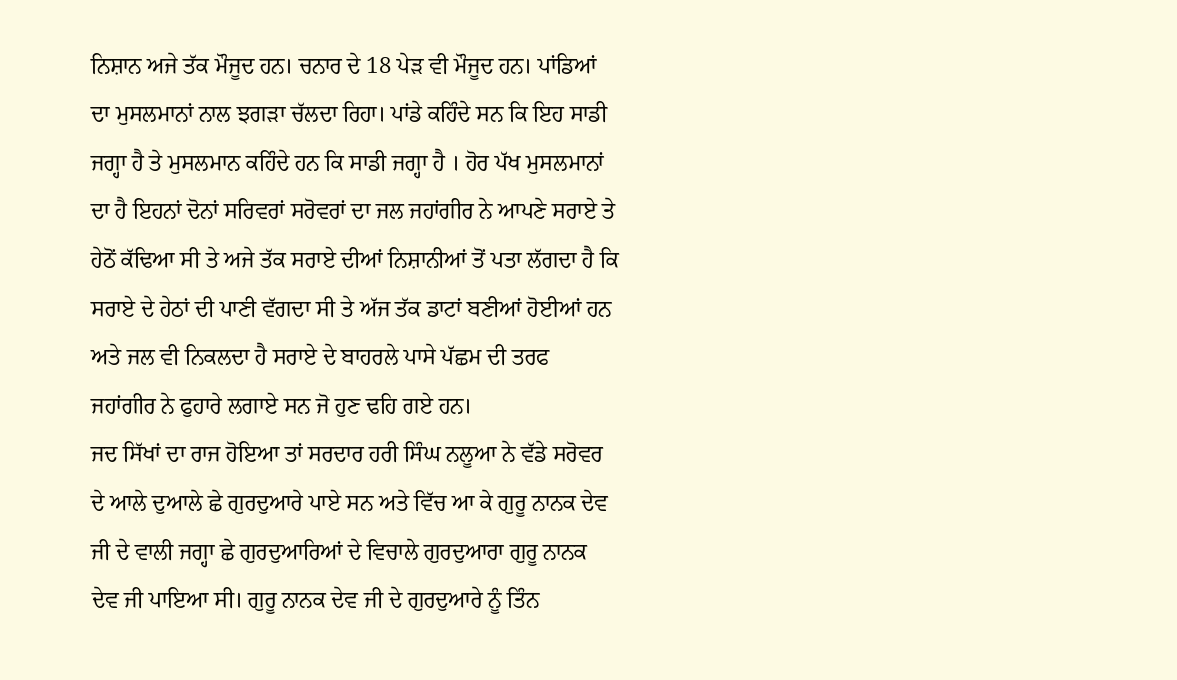ਨਿਸ਼ਾਨ ਅਜੇ ਤੱਕ ਮੌਜੂਦ ਹਨ। ਚਨਾਰ ਦੇ 18 ਪੇੜ ਵੀ ਮੌਜੂਦ ਹਨ। ਪਾਂਡਿਆਂ ਦਾ ਮੁਸਲਮਾਨਾਂ ਨਾਲ ਝਗੜਾ ਚੱਲਦਾ ਰਿਹਾ। ਪਾਂਡੇ ਕਹਿੰਦੇ ਸਨ ਕਿ ਇਹ ਸਾਡੀ ਜਗ੍ਹਾ ਹੈ ਤੇ ਮੁਸਲਮਾਨ ਕਹਿੰਦੇ ਹਨ ਕਿ ਸਾਡੀ ਜਗ੍ਹਾ ਹੈ । ਹੋਰ ਪੱਖ ਮੁਸਲਮਾਨਾਂ ਦਾ ਹੈ ਇਹਨਾਂ ਦੋਨਾਂ ਸਰਿਵਰਾਂ ਸਰੋਵਰਾਂ ਦਾ ਜਲ ਜਹਾਂਗੀਰ ਨੇ ਆਪਣੇ ਸਰਾਏ ਤੇ ਹੇਠੋਂ ਕੱਢਿਆ ਸੀ ਤੇ ਅਜੇ ਤੱਕ ਸਰਾਏ ਦੀਆਂ ਨਿਸ਼ਾਨੀਆਂ ਤੋਂ ਪਤਾ ਲੱਗਦਾ ਹੈ ਕਿ ਸਰਾਏ ਦੇ ਹੇਠਾਂ ਦੀ ਪਾਣੀ ਵੱਗਦਾ ਸੀ ਤੇ ਅੱਜ ਤੱਕ ਡਾਟਾਂ ਬਣੀਆਂ ਹੋਈਆਂ ਹਨ ਅਤੇ ਜਲ ਵੀ ਨਿਕਲਦਾ ਹੈ ਸਰਾਏ ਦੇ ਬਾਹਰਲੇ ਪਾਸੇ ਪੱਛਮ ਦੀ ਤਰਫ ਜਹਾਂਗੀਰ ਨੇ ਫੁਹਾਰੇ ਲਗਾਏ ਸਨ ਜੋ ਹੁਣ ਢਹਿ ਗਏ ਹਨ।
ਜਦ ਸਿੱਖਾਂ ਦਾ ਰਾਜ ਹੋਇਆ ਤਾਂ ਸਰਦਾਰ ਹਰੀ ਸਿੰਘ ਨਲੂਆ ਨੇ ਵੱਡੇ ਸਰੋਵਰ ਦੇ ਆਲੇ ਦੁਆਲੇ ਛੇ ਗੁਰਦੁਆਰੇ ਪਾਏ ਸਨ ਅਤੇ ਵਿੱਚ ਆ ਕੇ ਗੁਰੂ ਨਾਨਕ ਦੇਵ ਜੀ ਦੇ ਵਾਲੀ ਜਗ੍ਹਾ ਛੇ ਗੁਰਦੁਆਰਿਆਂ ਦੇ ਵਿਚਾਲੇ ਗੁਰਦੁਆਰਾ ਗੁਰੂ ਨਾਨਕ ਦੇਵ ਜੀ ਪਾਇਆ ਸੀ। ਗੁਰੂ ਨਾਨਕ ਦੇਵ ਜੀ ਦੇ ਗੁਰਦੁਆਰੇ ਨੂੰ ਤਿੰਨ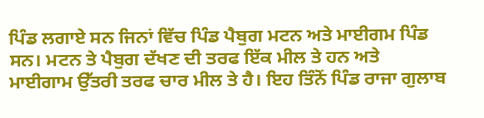ਪਿੰਡ ਲਗਾਏ ਸਨ ਜਿਨਾਂ ਵਿੱਚ ਪਿੰਡ ਪੈਬੁਗ ਮਟਨ ਅਤੇ ਮਾਈਗਮ ਪਿੰਡ ਸਨ। ਮਟਨ ਤੇ ਪੈਬੁਗ ਦੱਖਣ ਦੀ ਤਰਫ ਇੱਕ ਮੀਲ ਤੇ ਹਨ ਅਤੇ ਮਾਈਗਾਮ ਉੱਤਰੀ ਤਰਫ ਚਾਰ ਮੀਲ ਤੇ ਹੈ। ਇਹ ਤਿੰਨੋਂ ਪਿੰਡ ਰਾਜਾ ਗੁਲਾਬ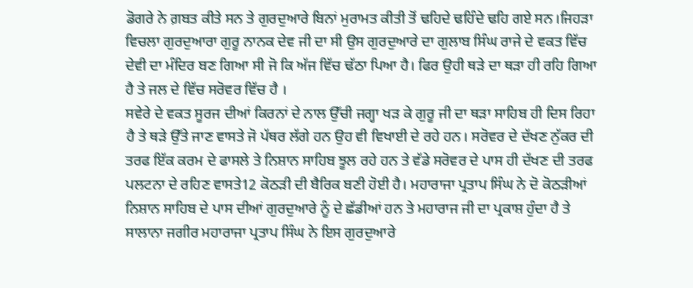ਡੋਗਰੇ ਨੇ ਗ਼ਬਤ ਕੀਤੇ ਸਨ ਤੇ ਗੁਰਦੁਆਰੇ ਬਿਨਾਂ ਮੁਰਾਮਤ ਕੀਤੀ ਤੋਂ ਢਹਿਦੇ ਢਹਿੰਦੇ ਢਹਿ ਗਏ ਸਨ।ਜਿਹੜਾ ਵਿਚਲਾ ਗੁਰਦੁਆਰਾ ਗੁਰੂ ਨਾਨਕ ਦੇਵ ਜੀ ਦਾ ਸੀ ਉਸ ਗੁਰਦੁਆਰੇ ਦਾ ਗੁਲਾਬ ਸਿੰਘ ਰਾਜੇ ਦੇ ਵਕਤ ਵਿੱਚ ਦੇਵੀ ਦਾ ਮੰਦਿਰ ਬਣ ਗਿਆ ਸੀ ਜੋ ਕਿ ਅੱਜ ਵਿੱਚ ਢੱਠਾ ਪਿਆ ਹੈ। ਫਿਰ ਉਹੀ ਥੜੇ ਦਾ ਥੜਾ ਹੀ ਰਹਿ ਗਿਆ ਹੈ ਤੇ ਜਲ ਦੇ ਵਿੱਚ ਸਰੋਵਰ ਵਿੱਚ ਹੈ ।
ਸਵੇਰੇ ਦੇ ਵਕਤ ਸੂਰਜ ਦੀਆਂ ਕਿਰਨਾਂ ਦੇ ਨਾਲ ਉੱਚੀ ਜਗ੍ਹਾ ਖੜ ਕੇ ਗੁਰੂ ਜੀ ਦਾ ਥੜਾ ਸਾਹਿਬ ਹੀ ਦਿਸ ਰਿਹਾ ਹੈ ਤੇ ਥੜੇ ਉੱਤੇ ਜਾਣ ਵਾਸਤੇ ਜੋ ਪੱਥਰ ਲੱਗੇ ਹਨ ਉਹ ਵੀ ਵਿਖਾਈ ਦੇ ਰਹੇ ਹਨ। ਸਰੋਵਰ ਦੇ ਦੱਖਣ ਨੁੱਕਰ ਦੀ ਤਰਫ ਇੱਕ ਕਰਮ ਦੇ ਫਾਸਲੇ ਤੇ ਨਿਸ਼ਾਨ ਸਾਹਿਬ ਝੂਲ ਰਹੇ ਹਨ ਤੇ ਵੱਡੇ ਸਰੋਵਰ ਦੇ ਪਾਸ ਹੀ ਦੱਖਣ ਦੀ ਤਰਫ ਪਲਟਨਾ ਦੇ ਰਹਿਣ ਵਾਸਤੇ12 ਕੋਠੜੀ ਦੀ ਬੈਰਿਕ ਬਣੀ ਹੋਈ ਹੈ। ਮਹਾਰਾਜਾ ਪ੍ਰਤਾਪ ਸਿੰਘ ਨੇ ਦੋ ਕੋਠੜੀਆਂ ਨਿਸ਼ਾਨ ਸਾਹਿਬ ਦੇ ਪਾਸ ਦੀਆਂ ਗੁਰਦੁਆਰੇ ਨੂੰ ਦੇ ਛੱਡੀਆਂ ਹਨ ਤੇ ਮਹਾਰਾਜ ਜੀ ਦਾ ਪ੍ਰਕਾਸ਼ ਹੁੰਦਾ ਹੈ ਤੇ ਸਾਲਾਨਾ ਜਗੀਰ ਮਹਾਰਾਜਾ ਪ੍ਰਤਾਪ ਸਿੰਘ ਨੇ ਇਸ ਗੁਰਦੁਆਰੇ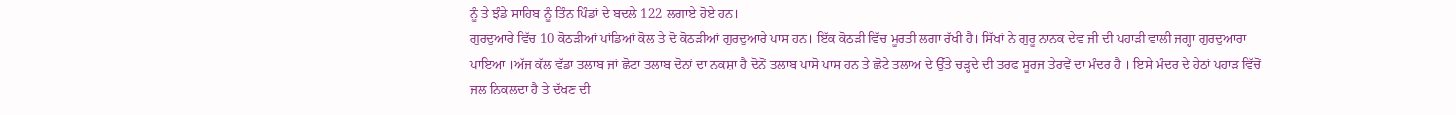ਨੂੰ ਤੇ ਝੰਡੇ ਸਾਹਿਬ ਨੂੰ ਤਿੰਨ ਪਿੰਡਾਂ ਦੇ ਬਦਲੇ 122 ਲਗਾਏ ਹੋਏ ਹਨ।
ਗੁਰਦੁਆਰੇ ਵਿੱਚ 10 ਕੋਠੜੀਆਂ ਪਾਂਡਿਆਂ ਕੋਲ ਤੇ ਦੋ ਕੋਠੜੀਆਂ ਗੁਰਦੁਆਰੇ ਪਾਸ ਹਨ। ਇੱਕ ਕੋਠੜੀ ਵਿੱਚ ਮੂਰਤੀ ਲਗਾ ਰੱਖੀ ਹੈ। ਸਿੱਖਾਂ ਨੇ ਗੁਰੂ ਨਾਨਕ ਦੇਵ ਜੀ ਦੀ ਪਹਾੜੀ ਵਾਲੀ ਜਗ੍ਹਾ ਗੁਰਦੁਆਰਾ ਪਾਇਆ ।ਅੱਜ ਕੱਲ ਵੱਡਾ ਤਲਾਬ ਜਾਂ ਛੋਟਾ ਤਲਾਬ ਦੋਨਾਂ ਦਾ ਨਕਸ਼ਾ ਹੈ ਦੋਨੋਂ ਤਲਾਬ ਪਾਸੋ ਪਾਸ ਹਨ ਤੇ ਛੋਟੇ ਤਲਾਅ ਦੇ ਉੱਤੇ ਚੜ੍ਹਦੇ ਦੀ ਤਰਫ ਸੂਰਜ ਤੇਰਵੇਂ ਦਾ ਮੰਦਰ ਹੈ । ਇਸੇ ਮੰਦਰ ਦੇ ਹੇਠਾਂ ਪਹਾੜ ਵਿੱਚੋਂ ਜਲ ਨਿਕਲਦਾ ਹੈ ਤੇ ਦੱਖਣ ਦੀ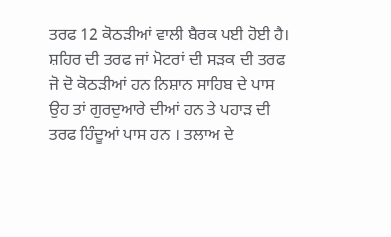ਤਰਫ 12 ਕੋਠੜੀਆਂ ਵਾਲੀ ਬੈਰਕ ਪਈ ਹੋਈ ਹੈ। ਸ਼ਹਿਰ ਦੀ ਤਰਫ ਜਾਂ ਮੋਟਰਾਂ ਦੀ ਸੜਕ ਦੀ ਤਰਫ ਜੋ ਦੋ ਕੋਠੜੀਆਂ ਹਨ ਨਿਸ਼ਾਨ ਸਾਹਿਬ ਦੇ ਪਾਸ ਉਹ ਤਾਂ ਗੁਰਦੁਆਰੇ ਦੀਆਂ ਹਨ ਤੇ ਪਹਾੜ ਦੀ ਤਰਫ ਹਿੰਦੂਆਂ ਪਾਸ ਹਨ । ਤਲਾਅ ਦੇ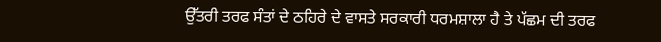ਉੱਤਰੀ ਤਰਫ ਸੰਤਾਂ ਦੇ ਠਹਿਰੇ ਦੇ ਵਾਸਤੇ ਸਰਕਾਰੀ ਧਰਮਸ਼ਾਲਾ ਹੈ ਤੇ ਪੱਛਮ ਦੀ ਤਰਫ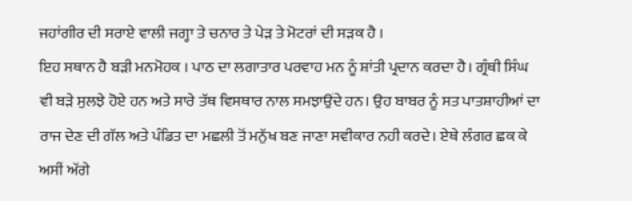ਜਹਾਂਗੀਰ ਦੀ ਸਰਾਏ ਵਾਲੀ ਜਗ੍ਹਾ ਤੇ ਚਨਾਰ ਤੇ ਪੇੜ ਤੇ ਮੋਟਰਾਂ ਦੀ ਸੜਕ ਹੈ ।
ਇਹ ਸਥਾਨ ਹੈ ਬੜੀ ਮਨਮੋਹਕ । ਪਾਠ ਦਾ ਲਗਾਤਾਰ ਪਰਵਾਹ ਮਨ ਨੂੰ ਸ਼ਾਂਤੀ ਪ੍ਰਦਾਨ ਕਰਦਾ ਹੈ। ਗ੍ਰੰਥੀ ਸਿੰਘ ਵੀ ਬੜੇ ਸੁਲਝੇ ਹੋਏ ਹਨ ਅਤੇ ਸਾਰੇ ਤੱਥ ਵਿਸਥਾਰ ਨਾਲ ਸਮਝਾਉਂਦੇ ਹਨ। ਉਹ ਬਾਬਰ ਨੂੰ ਸਤ ਪਾਤਸ਼ਾਹੀਆਂ ਦਾ ਰਾਜ ਦੇਣ ਦੀ ਗੱਲ ਅਤੇ ਪੰਡਿਤ ਦਾ ਮਛਲੀ ਤੋਂ ਮਨੁੱਖ ਬਣ ਜਾਣਾ ਸਵੀਕਾਰ ਨਹੀ ਕਰਦੇ। ਏਥੇ ਲੰਗਰ ਛਕ ਕੇ ਅਸੀਂ ਅੱਗੇ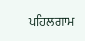ਪਹਿਲਗਾਮ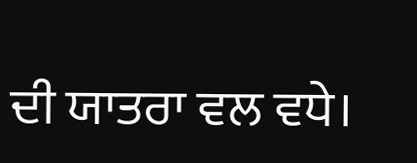ਦੀ ਯਾਤਰਾ ਵਲ ਵਧੇ।